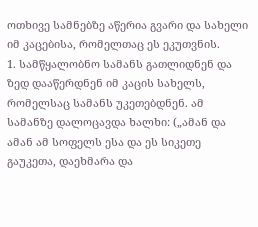ოთხივე სამნებზე აწერია გვარი და სახელი იმ კაცებისა, რომელთაც ეს ეკუთვნის.
1. სამწყალობნო სამანს გათლიდნენ და ზედ დააწერდნენ იმ კაცის სახელს, რომელსაც სამანს უკეთებდნენ. ამ სამანზე დალოცავდა ხალხი: („ამან და ამან ამ სოფელს ესა და ეს სიკეთე გაუკეთა, დაეხმარა და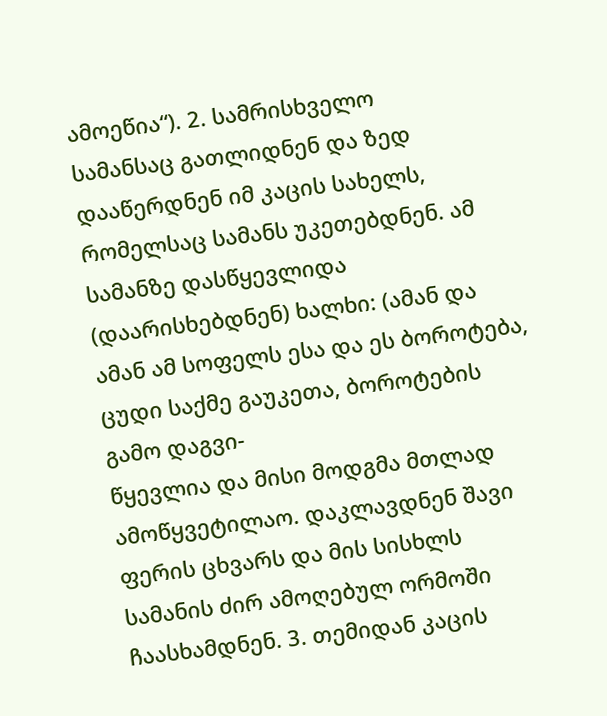ამოეწია“). 2. სამრისხველო
სამანსაც გათლიდნენ და ზედ დააწერდნენ იმ კაცის სახელს, რომელსაც სამანს უკეთებდნენ. ამ სამანზე დასწყევლიდა (დაარისხებდნენ) ხალხი: (ამან და ამან ამ სოფელს ესა და ეს ბოროტება, ცუდი საქმე გაუკეთა, ბოროტების გამო დაგვი-
წყევლია და მისი მოდგმა მთლად ამოწყვეტილაო. დაკლავდნენ შავი ფერის ცხვარს და მის სისხლს სამანის ძირ ამოღებულ ორმოში ჩაასხამდნენ. 3. თემიდან კაცის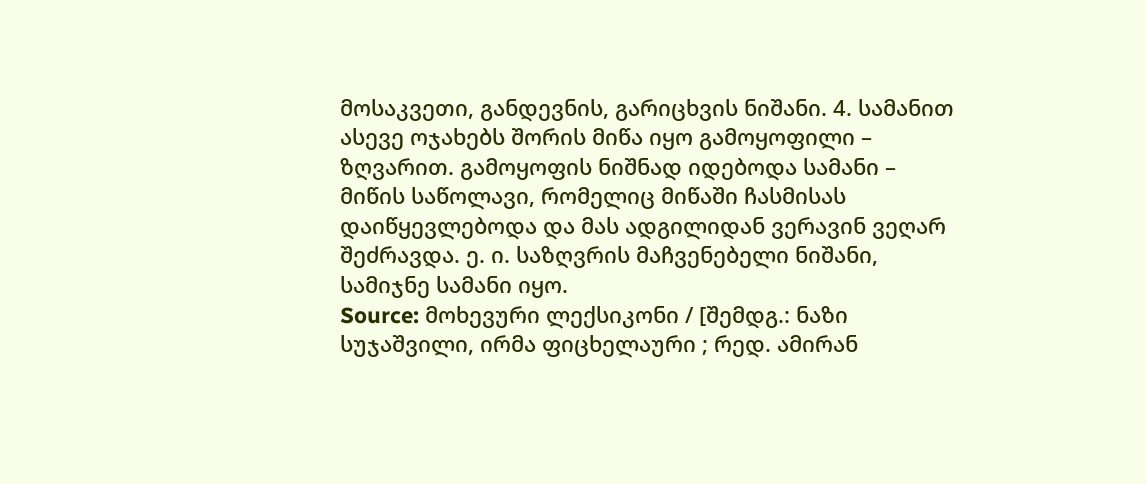მოსაკვეთი, განდევნის, გარიცხვის ნიშანი. 4. სამანით ასევე ოჯახებს შორის მიწა იყო გამოყოფილი – ზღვარით. გამოყოფის ნიშნად იდებოდა სამანი – მიწის საწოლავი, რომელიც მიწაში ჩასმისას დაიწყევლებოდა და მას ადგილიდან ვერავინ ვეღარ შეძრავდა. ე. ი. საზღვრის მაჩვენებელი ნიშანი, სამიჯნე სამანი იყო.
Source: მოხევური ლექსიკონი / [შემდგ.: ნაზი სუჯაშვილი, ირმა ფიცხელაური ; რედ. ამირან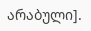არაბული].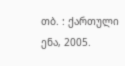თბ. : ქართული ენა, 2005.